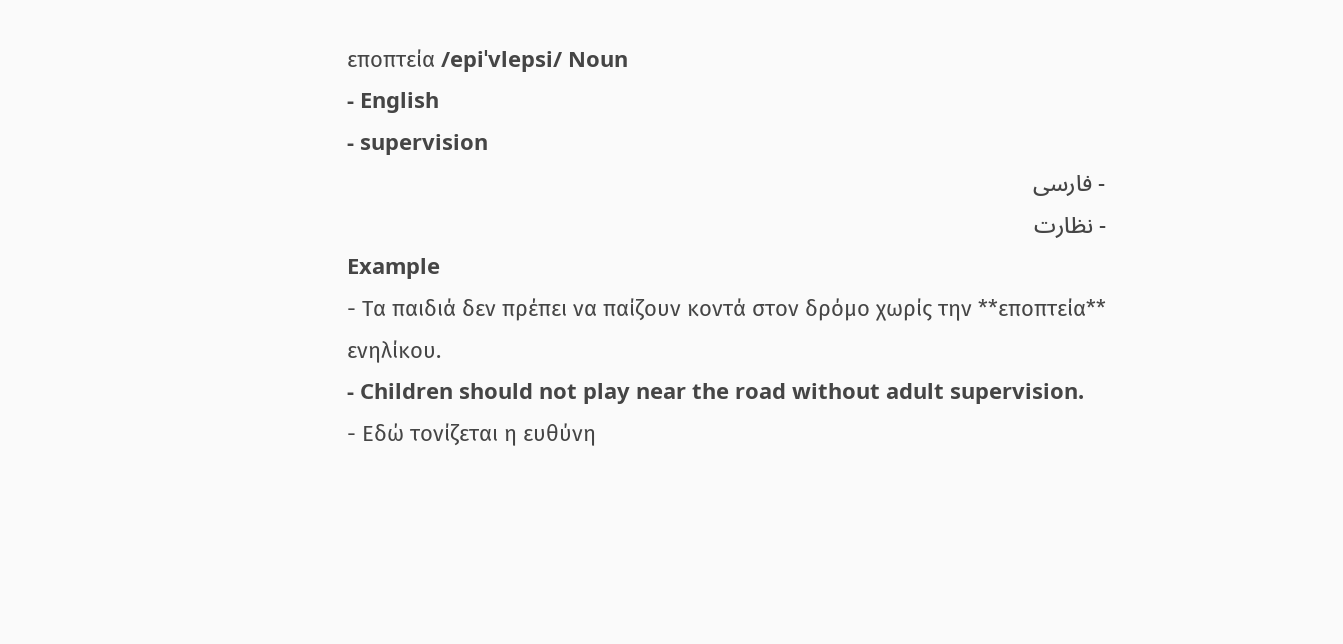εποπτεία /epiˈvlepsi/ Noun
- English
- supervision
- فارسی
- نظارت
Example
- Τα παιδιά δεν πρέπει να παίζουν κοντά στον δρόμο χωρίς την **εποπτεία** ενηλίκου.
- Children should not play near the road without adult supervision.
- Εδώ τονίζεται η ευθύνη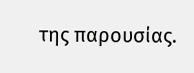της παρουσίας.